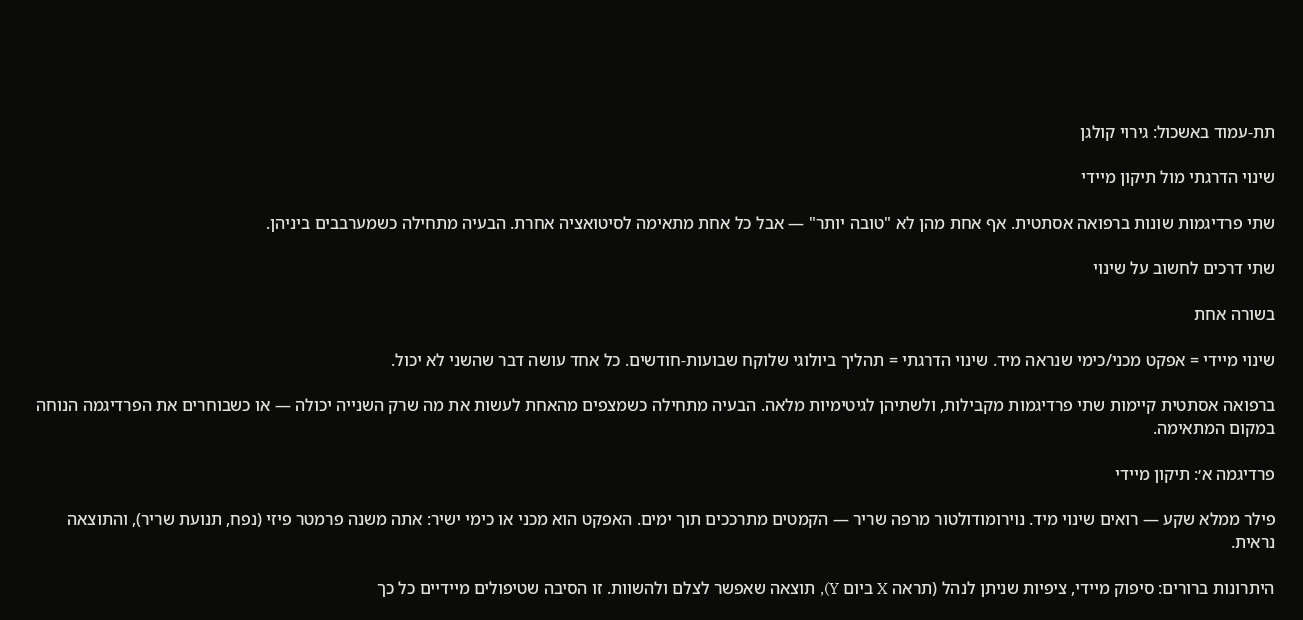תת-עמוד באשכול: גירוי קולגן

שינוי הדרגתי מול תיקון מיידי

שתי פרדיגמות שונות ברפואה אסתטית. אף אחת מהן לא "טובה יותר" — אבל כל אחת מתאימה לסיטואציה אחרת. הבעיה מתחילה כשמערבבים ביניהן.

שתי דרכים לחשוב על שינוי

בשורה אחת

שינוי מיידי = אפקט מכני/כימי שנראה מיד. שינוי הדרגתי = תהליך ביולוגי שלוקח שבועות-חודשים. כל אחד עושה דבר שהשני לא יכול.

ברפואה אסתטית קיימות שתי פרדיגמות מקבילות, ולשתיהן לגיטימיות מלאה. הבעיה מתחילה כשמצפים מהאחת לעשות את מה שרק השנייה יכולה — או כשבוחרים את הפרדיגמה הנוחה במקום המתאימה.

פרדיגמה א׳: תיקון מיידי

פילר ממלא שקע — רואים שינוי מיד. נוירומודולטור מרפה שריר — הקמטים מתרככים תוך ימים. האפקט הוא מכני או כימי ישיר: אתה משנה פרמטר פיזי (נפח, תנועת שריר), והתוצאה נראית.

היתרונות ברורים: סיפוק מיידי, ציפיות שניתן לנהל (תראה X ביום Y), תוצאה שאפשר לצלם ולהשוות. זו הסיבה שטיפולים מיידיים כל כך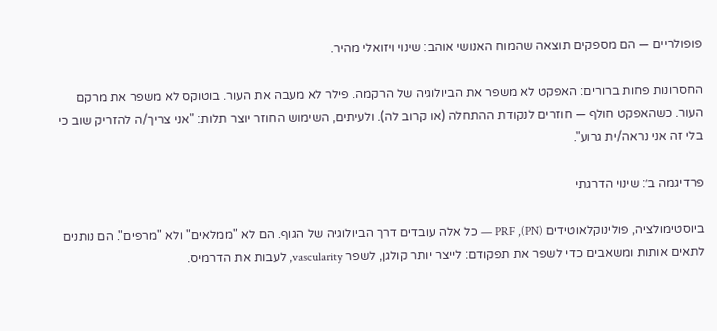פופולריים — הם מספקים תוצאה שהמוח האנושי אוהב: שינוי ויזואלי מהיר.

החסרונות פחות ברורים: האפקט לא משפר את הביולוגיה של הרקמה. פילר לא מעבה את העור. בוטוקס לא משפר את מרקם העור. כשהאפקט חולף — חוזרים לנקודת ההתחלה (או קרוב לה). ולעיתים, השימוש החוזר יוצר תלות: "אני צריך/ה להזריק שוב כי בלי זה אני נראה/ית גרוע".

פרדיגמה ב׳: שינוי הדרגתי

ביוסטימולציה, פולינוקלאוטידים (PN), PRF — כל אלה עובדים דרך הביולוגיה של הגוף. הם לא "ממלאים" ולא "מרפים". הם נותנים לתאים אותות ומשאבים כדי לשפר את תפקודם: לייצר יותר קולגן, לשפר vascularity, לעבות את הדרמיס.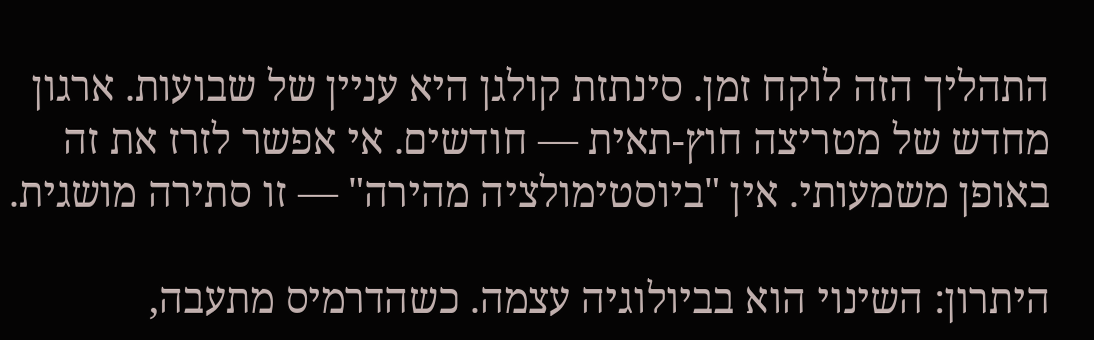התהליך הזה לוקח זמן. סינתזת קולגן היא עניין של שבועות. ארגון מחדש של מטריצה חוץ-תאית — חודשים. אי אפשר לזרז את זה באופן משמעותי. אין "ביוסטימולציה מהירה" — זו סתירה מושגית.

היתרון: השינוי הוא בביולוגיה עצמה. כשהדרמיס מתעבה,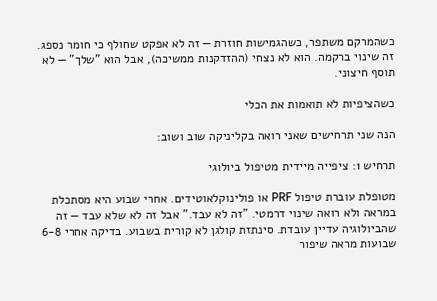כשהמרקם משתפר, כשהגמישות חוזרת — זה לא אפקט שחולף כי חומר נספג. זה שינוי ברקמה. הוא לא נצחי (ההזדקנות ממשיכה), אבל הוא "שלך" — לא תוסף חיצוני.

כשהציפיות לא תואמות את הכלי

הנה שני תרחישים שאני רואה בקליניקה שוב ושוב:

תרחיש 1: ציפייה מיידית מטיפול ביולוגי

מטופלת עוברת טיפול PRF או פולינוקלאוטידים. אחרי שבוע היא מסתכלת במראה ולא רואה שינוי דרמטי. "זה לא עבד." אבל זה לא שלא עבד — זה שהביולוגיה עדיין עובדת. סינתזת קולגן לא קורית בשבוע. בדיקה אחרי 6-8 שבועות מראה שיפור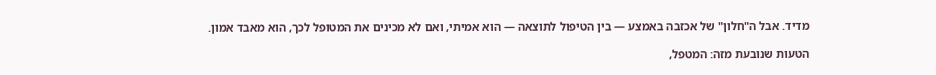מדיד. אבל ה"חלון" של אכזבה באמצע — בין הטיפול לתוצאה — הוא אמיתי, ואם לא מכינים את המטופל לכך, הוא מאבד אמון.

הטעות שנובעת מזה: המטפל,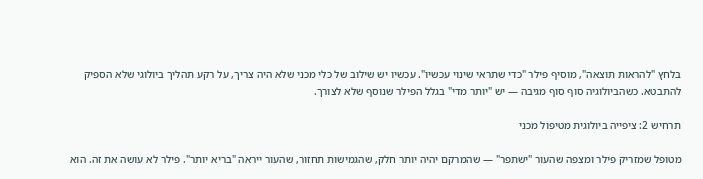בלחץ "להראות תוצאה", מוסיף פילר "כדי שתראי שינוי עכשיו". עכשיו יש שילוב של כלי מכני שלא היה צריך, על רקע תהליך ביולוגי שלא הספיק להתבטא. כשהביולוגיה סוף סוף מגיבה — יש "יותר מדי" בגלל הפילר שנוסף שלא לצורך.

תרחיש 2: ציפייה ביולוגית מטיפול מכני

מטופל שמזריק פילר ומצפה שהעור "ישתפר" — שהמרקם יהיה יותר חלק, שהגמישות תחזור, שהעור ייראה "בריא יותר". פילר לא עושה את זה. הוא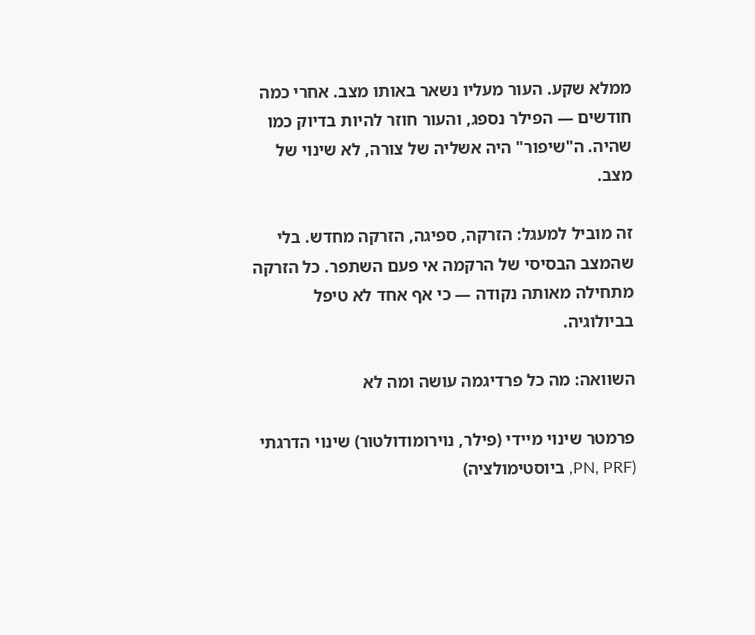ממלא שקע. העור מעליו נשאר באותו מצב. אחרי כמה חודשים — הפילר נספג, והעור חוזר להיות בדיוק כמו שהיה. ה"שיפור" היה אשליה של צורה, לא שינוי של מצב.

זה מוביל למעגל: הזרקה, ספיגה, הזרקה מחדש. בלי שהמצב הבסיסי של הרקמה אי פעם השתפר. כל הזרקה מתחילה מאותה נקודה — כי אף אחד לא טיפל בביולוגיה.

השוואה: מה כל פרדיגמה עושה ומה לא

פרמטר שינוי מיידי (פילר, נוירומודולטור) שינוי הדרגתי (PN, PRF, ביוסטימולציה)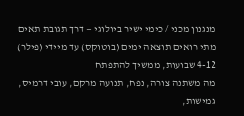מנגנון מכני / כימי ישיר ביולוגי — דרך תגובת תאים
מתי רואים תוצאה ימים (בוטוקס) עד מיידי (פילר) 4-12 שבועות, ממשיך להתפתח
מה משתנה צורה, נפח, תנועה מרקם, עובי דרמיס, גמישות,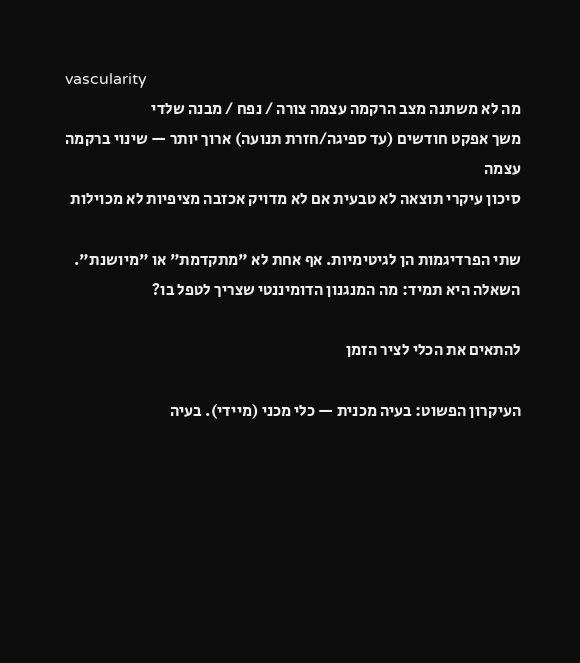vascularity
מה לא משתנה מצב הרקמה עצמה צורה / נפח / מבנה שלדי
משך אפקט חודשים (עד ספיגה/חזרת תנועה) ארוך יותר — שינוי ברקמה עצמה
סיכון עיקרי תוצאה לא טבעית אם לא מדויק אכזבה מציפיות לא מכוילות

שתי הפרדיגמות הן לגיטימיות. אף אחת לא "מתקדמת" או "מיושנת". השאלה היא תמיד: מה המנגנון הדומיננטי שצריך לטפל בו?

להתאים את הכלי לציר הזמן

העיקרון הפשוט: בעיה מכנית — כלי מכני (מיידי). בעיה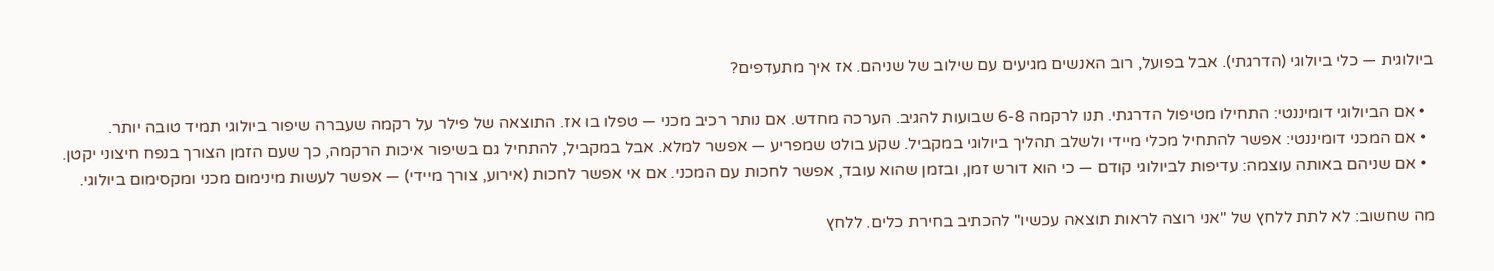ביולוגית — כלי ביולוגי (הדרגתי). אבל בפועל, רוב האנשים מגיעים עם שילוב של שניהם. אז איך מתעדפים?

  • אם הביולוגי דומיננטי: התחילו מטיפול הדרגתי. תנו לרקמה 6-8 שבועות להגיב. הערכה מחדש. אם נותר רכיב מכני — טפלו בו אז. התוצאה של פילר על רקמה שעברה שיפור ביולוגי תמיד טובה יותר.
  • אם המכני דומיננטי: אפשר להתחיל מכלי מיידי ולשלב תהליך ביולוגי במקביל. שקע בולט שמפריע — אפשר למלא. אבל במקביל, להתחיל גם בשיפור איכות הרקמה, כך שעם הזמן הצורך בנפח חיצוני יקטן.
  • אם שניהם באותה עוצמה: עדיפות לביולוגי קודם — כי הוא דורש זמן, ובזמן שהוא עובד, אפשר לחכות עם המכני. אם אי אפשר לחכות (אירוע, צורך מיידי) — אפשר לעשות מינימום מכני ומקסימום ביולוגי.

מה שחשוב: לא לתת ללחץ של "אני רוצה לראות תוצאה עכשיו" להכתיב בחירת כלים. ללחץ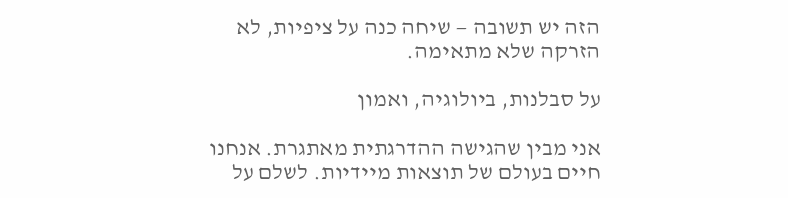הזה יש תשובה — שיחה כנה על ציפיות, לא הזרקה שלא מתאימה.

על סבלנות, ביולוגיה, ואמון

אני מבין שהגישה ההדרגתית מאתגרת. אנחנו חיים בעולם של תוצאות מיידיות. לשלם על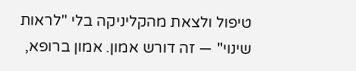טיפול ולצאת מהקליניקה בלי "לראות שינוי" — זה דורש אמון. אמון ברופא,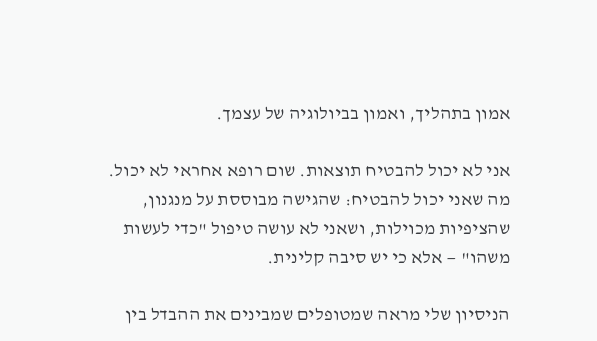אמון בתהליך, ואמון בביולוגיה של עצמך.

אני לא יכול להבטיח תוצאות. שום רופא אחראי לא יכול. מה שאני יכול להבטיח: שהגישה מבוססת על מנגנון, שהציפיות מכוילות, ושאני לא עושה טיפול "כדי לעשות משהו" — אלא כי יש סיבה קלינית.

הניסיון שלי מראה שמטופלים שמבינים את ההבדל בין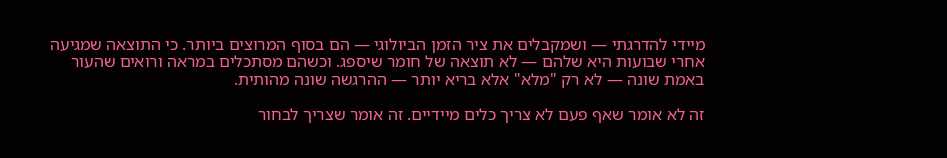מיידי להדרגתי — ושמקבלים את ציר הזמן הביולוגי — הם בסוף המרוצים ביותר. כי התוצאה שמגיעה אחרי שבועות היא שלהם — לא תוצאה של חומר שיספג. וכשהם מסתכלים במראה ורואים שהעור באמת שונה — לא רק "מלא" אלא בריא יותר — ההרגשה שונה מהותית.

זה לא אומר שאף פעם לא צריך כלים מיידיים. זה אומר שצריך לבחור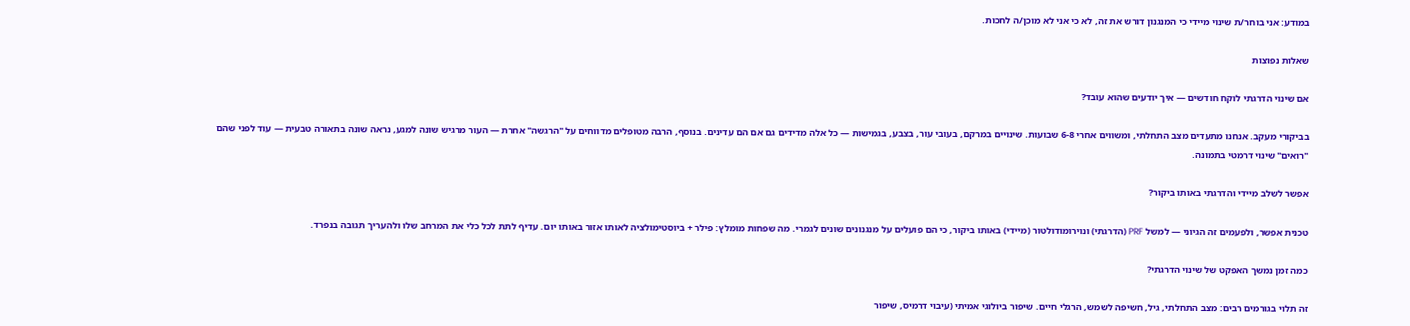במודע: אני בוחר/ת שינוי מיידי כי המנגנון דורש את זה, לא כי אני לא מוכן/ה לחכות.

שאלות נפוצות

אם שינוי הדרגתי לוקח חודשים — איך יודעים שהוא עובד?

בביקורי מעקב. אנחנו מתעדים מצב התחלתי, ומשווים אחרי 6-8 שבועות. שינויים במרקם, בעובי עור, בצבע, בגמישות — כל אלה מדידים גם אם הם עדינים. בנוסף, הרבה מטופלים מדווחים על "הרגשה" אחרת — העור מרגיש שונה למגע, נראה שונה בתאורה טבעית — עוד לפני שהם "רואים" שינוי דרמטי בתמונה.

אפשר לשלב מיידי והדרגתי באותו ביקור?

טכנית אפשר, ולפעמים זה הגיוני — למשל PRF (הדרגתי) ונוירומודולטור (מיידי) באותו ביקור, כי הם פועלים על מנגנונים שונים לגמרי. מה שפחות מומלץ: פילר + ביוסטימולציה לאותו אזור באותו יום. עדיף לתת לכל כלי את המרחב שלו ולהעריך תגובה בנפרד.

כמה זמן נמשך האפקט של שינוי הדרגתי?

זה תלוי בגורמים רבים: מצב התחלתי, גיל, חשיפה לשמש, הרגלי חיים. שיפור ביולוגי אמיתי (עיבוי דרמיס, שיפור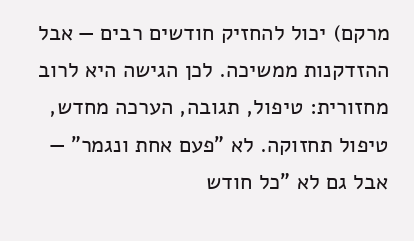מרקם) יכול להחזיק חודשים רבים — אבל ההזדקנות ממשיכה. לכן הגישה היא לרוב מחזורית: טיפול, תגובה, הערכה מחדש, טיפול תחזוקה. לא "פעם אחת ונגמר" — אבל גם לא "כל חודש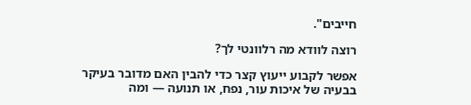חייבים".

רוצה לוודא מה רלוונטי לך?

אפשר לקבוע ייעוץ קצר כדי להבין האם מדובר בעיקר בבעיה של איכות עור, נפח, או תנועה — ומה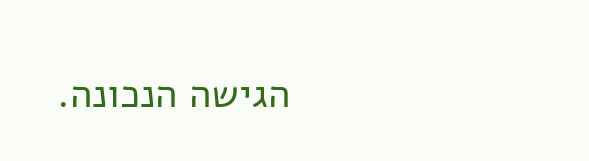הגישה הנכונה.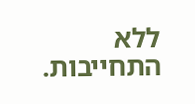ללא התחייבות.